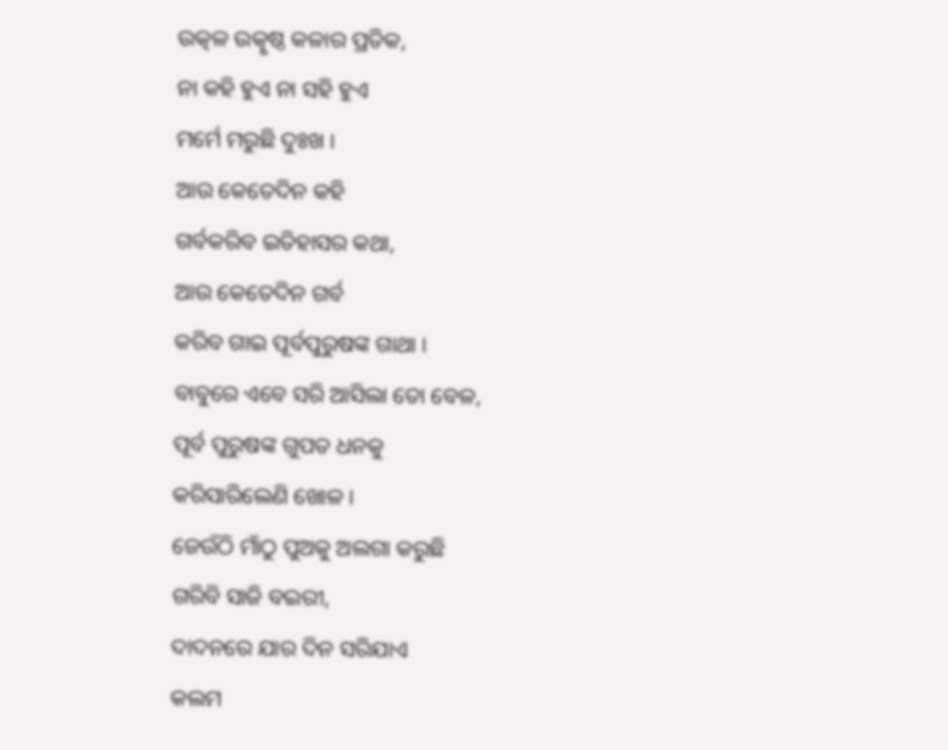ଉତ୍କଳ ଉତ୍କୃଷ୍ଠ କଳାର ପ୍ରତିକ,
ନା କହି ହୁଏ ନା ସହି ହୁଏ
ମର୍ମେ ମରୁଛି ଦୁଃଖ ।
ଆଉ କେତେଦିନ କହି
ଗର୍ବକରିବ ଇତିହାସର କଥା,
ଆଉ କେତେଦିନ ଗର୍ବ
କରିବ ଗାଇ ପୂର୍ବପୁରୁଷଙ୍କ ଗାଥା ।
ବାବୁରେ ଏବେ ସରି ଆସିଲା ତୋ ବେଳ,
ପୂର୍ବ ପୁରୁଷଙ୍କ ଗୁପତ ଧନକୁ
କରିସାରିଲେଣି ଖୋଳ ।
ଜେଉଁଠି ମାଁଠୁ ପୁଅକୁ ଅଲଗା କରୁଛି
ଗରିବି ସାଜି ବଇରୀ,
ଦାଦନରେ ଯାର ଦିନ ସରିଯାଏ
କଲମ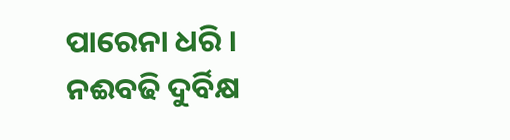ପାରେନା ଧରି ।
ନଈବଢି ଦୁର୍ବିକ୍ଷ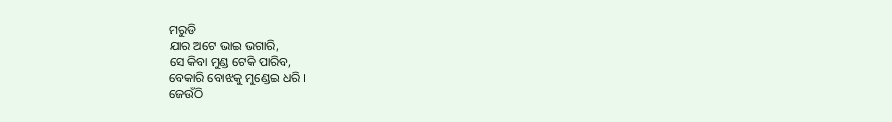ମରୁଡି
ଯାର ଅଟେ ଭାଇ ଭଗାରି,
ସେ କିବା ମୁଣ୍ଡ ଟେକି ପାରିବ,
ବେକାରି ବୋଝକୁ ମୁଣ୍ଡେଇ ଧରି ।
ଜେଉଁଠି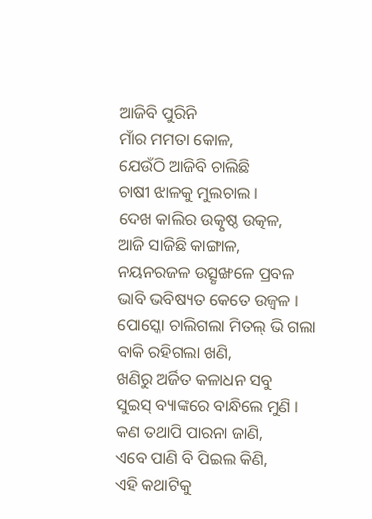ଆଜିବି ପୁରିନି
ମାଁର ମମତା କୋଳ,
ଯେଉଁଠି ଆଜିବି ଚାଲିଛି
ଚାଷୀ ଝାଳକୁ ମୁଲଚାଲ ।
ଦେଖ କାଲିର ଉତ୍କୃଷ୍ଠ ଉତ୍କଳ,
ଆଜି ସାଜିଛି କାଙ୍ଗାଳ,
ନୟନରଜଳ ଉତ୍ସୃଙ୍ଖଳେ ପ୍ରବଳ
ଭାବି ଭବିଷ୍ୟତ କେତେ ଉଜ୍ୱଳ ।
ପୋସ୍କୋ ଚାଲିଗଲା ମିତଲ୍ ଭି ଗଲା
ବାକି ରହିଗଲା ଖଣି,
ଖଣିରୁ ଅର୍ଜିତ କଳାଧନ ସବୁ
ସୁଇସ୍ ବ୍ୟାଙ୍କରେ ବାନ୍ଧିଲେ ମୁଣି ।
କଣ ତଥାପି ପାରନା ଜାଣି,
ଏବେ ପାଣି ବି ପିଇଲ କିଣି,
ଏହି କଥାଟିକୁ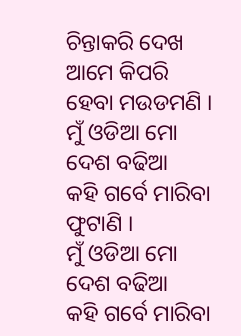ଚିନ୍ତାକରି ଦେଖ
ଆମେ କିପରି ହେବା ମଉଡମଣି ।
ମୁଁ ଓଡିଆ ମୋ ଦେଶ ବଢିଆ
କହି ଗର୍ବେ ମାରିବା ଫୁଟାଣି ।
ମୁଁ ଓଡିଆ ମୋ ଦେଶ ବଢିଆ
କହି ଗର୍ବେ ମାରିବା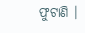ଫୁଟାଣି ।